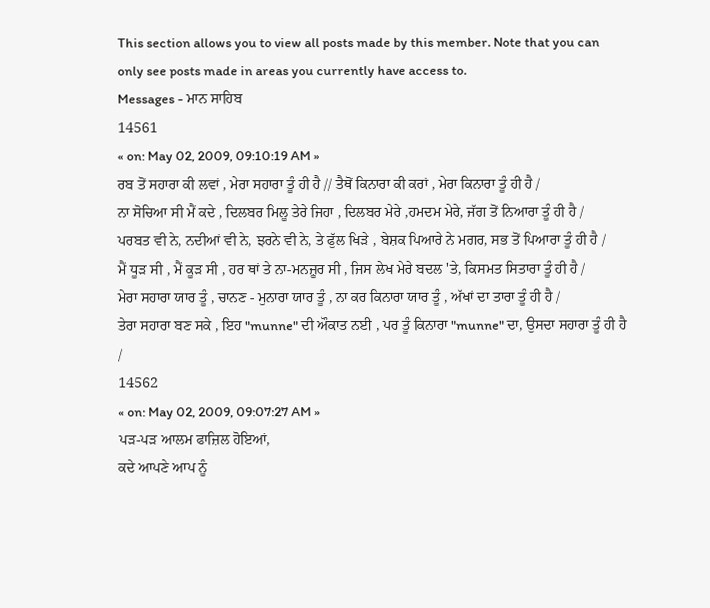This section allows you to view all posts made by this member. Note that you can only see posts made in areas you currently have access to.
Messages - ਮਾਨ ਸਾਹਿਬ
14561
« on: May 02, 2009, 09:10:19 AM »
ਰਬ ਤੋਂ ਸਹਾਰਾ ਕੀ ਲਵਾਂ , ਮੇਰਾ ਸਹਾਰਾ ਤੂੰ ਹੀ ਹੈ // ਤੈਥੋਂ ਕਿਨਾਰਾ ਕੀ ਕਰਾਂ , ਮੇਰਾ ਕਿਨਾਰਾ ਤੂੰ ਹੀ ਹੈ /
ਨਾ ਸੋਚਿਆ ਸੀ ਮੈਂ ਕਦੇ , ਦਿਲਬਰ ਮਿਲੂ ਤੇਰੇ ਜਿਹਾ , ਦਿਲਬਰ ਮੇਰੇ ,ਹਮਦਮ ਮੇਰੇ, ਜੱਗ ਤੋਂ ਨਿਆਰਾ ਤੂੰ ਹੀ ਹੈ /
ਪਰਬਤ ਵੀ ਨੇ, ਨਦੀਆਂ ਵੀ ਨੇ, ਝਰਨੇ ਵੀ ਨੇ, ਤੇ ਫੁੱਲ ਖਿੜੇ , ਬੇਸ਼ਕ ਪਿਆਰੇ ਨੇ ਮਗਰ, ਸਭ ਤੋਂ ਪਿਆਰਾ ਤੂੰ ਹੀ ਹੈ /
ਮੈਂ ਧੂੜ ਸੀ , ਮੈਂ ਕੂੜ ਸੀ , ਹਰ ਥਾਂ ਤੇ ਨਾ-ਮਨਜ਼ੂਰ ਸੀ , ਜਿਸ ਲੇਖ ਮੇਰੇ ਬਦਲ 'ਤੇ, ਕਿਸਮਤ ਸਿਤਾਰਾ ਤੂੰ ਹੀ ਹੈ /
ਮੇਰਾ ਸਹਾਰਾ ਯਾਰ ਤੂੰ , ਚਾਨਣ - ਮੁਨਾਰਾ ਯਾਰ ਤੂੰ , ਨਾ ਕਰ ਕਿਨਾਰਾ ਯਾਰ ਤੂੰ , ਅੱਖਾਂ ਦਾ ਤਾਰਾ ਤੂੰ ਹੀ ਹੈ /
ਤੇਰਾ ਸਹਾਰਾ ਬਣ ਸਕੇ , ਇਹ "munne" ਦੀ ਔਕਾਤ ਨਈ , ਪਰ ਤੂੰ ਕਿਨਾਰਾ "munne" ਦਾ, ਉਸਦਾ ਸਹਾਰਾ ਤੂੰ ਹੀ ਹੈ /
14562
« on: May 02, 2009, 09:07:27 AM »
ਪਡ਼-ਪਡ਼ ਆਲਮ ਫਾਜ਼ਿਲ ਹੋਇਆਂ,
ਕਦੇ ਆਪਣੇ ਆਪ ਨੂੰ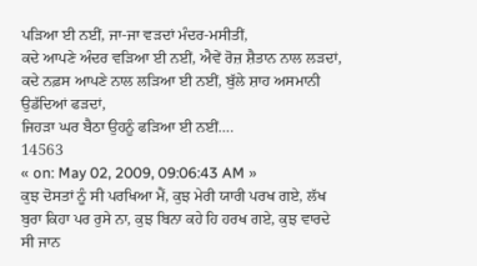ਪਡ਼ਿਆ ਈ ਨਈਂ, ਜਾ-ਜਾ ਵਡ਼ਦਾਂ ਮੰਦਰ-ਮਸੀਤੀਂ,
ਕਦੇ ਆਪਣੇ ਅੰਦਰ ਵਡ਼ਿਆ ਈ ਨਈਂ, ਐਵੇਂ ਰੋਜ਼ ਸ਼ੈਤਾਨ ਨਾਲ ਲਡ਼ਦਾਂ,
ਕਦੇ ਨਫ਼ਸ ਆਪਣੇ ਨਾਲ ਲਡ਼ਿਆ ਈ ਨਈਂ, ਬੁੱਲੇ ਸ਼ਾਹ ਅਸਮਾਨੀ ਉਡੱਦਿਆਂ ਫਡ਼ਦਾਂ,
ਜਿਹਡ਼ਾ ਘਰ ਬੈਠਾ ਉਹਨੂੰ ਫਡ਼ਿਆ ਈ ਨਈਂ….
14563
« on: May 02, 2009, 09:06:43 AM »
ਕੁਝ ਦੋਸਤਾਂ ਨੂੰ ਸੀ ਪਰਖਿਆ ਮੈਂ, ਕੁਝ ਮੇਰੀ ਯਾਰੀ ਪਰਖ ਗਏ, ਲੱਖ ਬੁਰਾ ਕਿਹਾ ਪਰ ਰੁਸੇ ਨਾ, ਕੁਝ ਬਿਨਾ ਕਹੇ ਹਿ ਹਰਖ ਗਏ, ਕੁਝ ਵਾਰਦੇ ਸੀ ਜਾਨ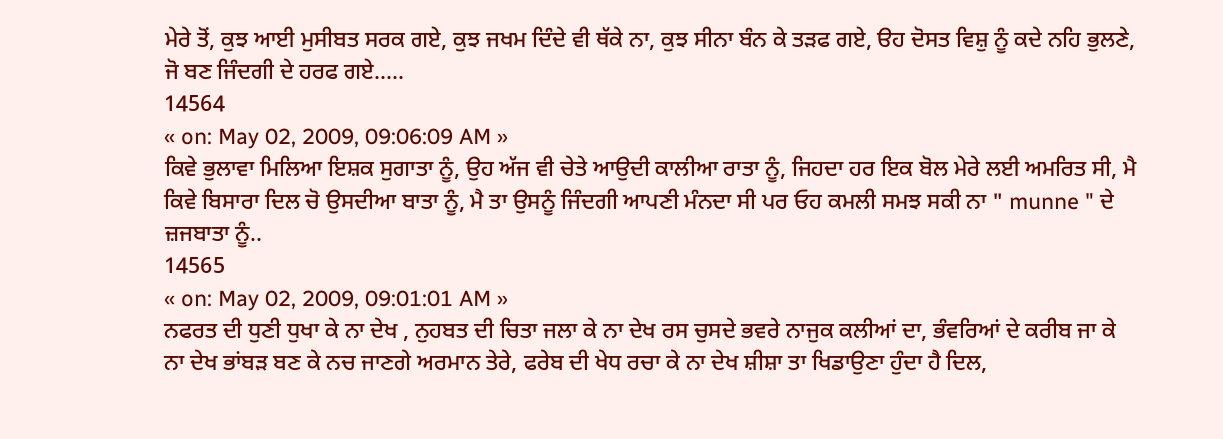ਮੇਰੇ ਤੋਂ, ਕੁਝ ਆਈ ਮੁਸੀਬਤ ਸਰਕ ਗਏ, ਕੁਝ ਜਖਮ ਦਿੰਦੇ ਵੀ ਥੱਕੇ ਨਾ, ਕੁਝ ਸੀਨਾ ਬੰਨ ਕੇ ਤੜਫ ਗਏ, ੳਹ ਦੋਸਤ ਵਿਸ਼ੁ ਨੂੰ ਕਦੇ ਨਹਿ ਭੁਲਣੇ, ਜੋ ਬਣ ਜਿੰਦਗੀ ਦੇ ਹਰਫ ਗਏ.....
14564
« on: May 02, 2009, 09:06:09 AM »
ਕਿਵੇ ਭੁਲਾਵਾ ਮਿਲਿਆ ਇਸ਼ਕ ਸੁਗਾਤਾ ਨੂੰ, ਉਹ ਅੱਜ ਵੀ ਚੇਤੇ ਆਉਦੀ ਕਾਲੀਆ ਰਾਤਾ ਨੂੰ, ਜਿਹਦਾ ਹਰ ਇਕ ਬੋਲ ਮੇਰੇ ਲਈ ਅਮਰਿਤ ਸੀ, ਮੈ ਕਿਵੇ ਬਿਸਾਰਾ ਦਿਲ ਚੋ ਉਸਦੀਆ ਬਾਤਾ ਨੂੰ, ਮੈ ਤਾ ਉਸਨੂੰ ਜਿੰਦਗੀ ਆਪਣੀ ਮੰਨਦਾ ਸੀ ਪਰ ਓਹ ਕਮਲੀ ਸਮਝ ਸਕੀ ਨਾ " munne " ਦੇ ਜ਼ਜਬਾਤਾ ਨੂੰ..
14565
« on: May 02, 2009, 09:01:01 AM »
ਨਫਰਤ ਦੀ ਧੁਣੀ ਧੁਖਾ ਕੇ ਨਾ ਦੇਖ , ਨੁਹਬਤ ਦੀ ਚਿਤਾ ਜਲਾ ਕੇ ਨਾ ਦੇਖ ਰਸ ਚੁਸਦੇ ਭਵਰੇ ਨਾਜੁਕ ਕਲੀਆਂ ਦਾ, ਭੰਵਰਿਆਂ ਦੇ ਕਰੀਬ ਜਾ ਕੇ ਨਾ ਦੇਖ ਭਾਂਬੜ ਬਣ ਕੇ ਨਚ ਜਾਣਗੇ ਅਰਮਾਨ ਤੇਰੇ, ਫਰੇਬ ਦੀ ਖੇਧ ਰਚਾ ਕੇ ਨਾ ਦੇਖ ਸ਼ੀਸ਼ਾ ਤਾ ਖਿਡਾਉਣਾ ਹੁੰਦਾ ਹੈ ਦਿਲ,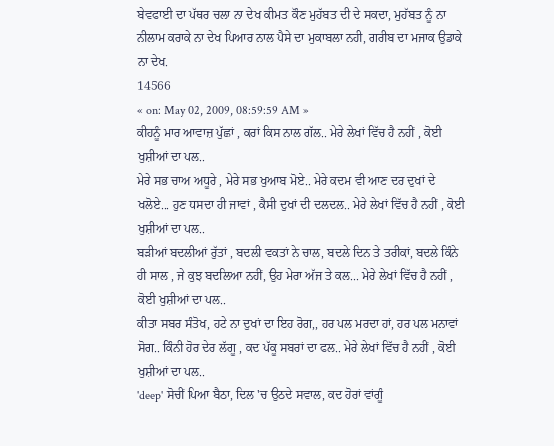ਬੇਵਫਾਈ ਦਾ ਪੱਥਰ ਚਲਾ ਨਾ ਦੇਖ ਕੀਮਤ ਕੌਣ ਮੁਹੱਬਤ ਦੀ ਦੇ ਸਕਦਾ, ਮੁਹੱਬਤ ਨੂੰ ਨਾ ਨੀਲਾਮ ਕਰਾਕੇ ਨਾ ਦੇਖ ਪਿਆਰ ਨਾਲ ਪੈਸੇ ਦਾ ਮੁਕਾਬਲਾ ਨਹੀ, ਗਰੀਬ ਦਾ ਮਜਾਕ ਉਡਾਕੇ ਨਾ ਦੇਖ.
14566
« on: May 02, 2009, 08:59:59 AM »
ਕੀਹਨੂੰ ਮਾਰ ਆਵਾਜ਼ ਪੁੱਛਾਂ , ਕਰਾਂ ਕਿਸ ਨਾਲ ਗੱਲ.. ਮੇਰੇ ਲੇਖਾਂ ਵਿੱਚ ਹੈ ਨਹੀਂ , ਕੋਈ ਖੁਸ਼ੀਆਂ ਦਾ ਪਲ..
ਮੇਰੇ ਸਭ ਚਾਅ ਅਧੂਰੇ , ਮੇਰੇ ਸਭ ਖੁਆਬ ਮੋਏ.. ਮੇਰੇ ਕਦਮ ਵੀ ਆਣ ਦਰ ਦੁਖਾਂ ਦੇ ਖਲੋਏ... ਹੁਣ ਧਸਦਾ ਹੀ ਜਾਵਾਂ , ਕੈਸੀ ਦੁਖਾਂ ਦੀ ਦਲਦਲ.. ਮੇਰੇ ਲੇਖਾਂ ਵਿੱਚ ਹੈ ਨਹੀਂ , ਕੋਈ ਖੁਸ਼ੀਆਂ ਦਾ ਪਲ..
ਬੜੀਆਂ ਬਦਲੀਆਂ ਰੁੱਤਾਂ , ਬਦਲੀ ਵਕਤਾਂ ਨੇ ਚਾਲ, ਬਦਲੇ ਦਿਨ ਤੇ ਤਰੀਕਾਂ, ਬਦਲੇ ਕਿੰਨੇ ਹੀ ਸਾਲ , ਜੇ ਕੁਝ ਬਦਲਿਆ ਨਹੀਂ, ਉਹ ਮੇਰਾ ਅੱਜ ਤੇ ਕਲ... ਮੇਰੇ ਲੇਖਾਂ ਵਿੱਚ ਹੈ ਨਹੀਂ , ਕੋਈ ਖੁਸ਼ੀਆਂ ਦਾ ਪਲ..
ਕੀਤਾ ਸਬਰ ਸੰਤੋਖ, ਹਟੇ ਨਾ ਦੁਖਾਂ ਦਾ ਇਹ ਰੋਗ,, ਹਰ ਪਲ ਮਰਦਾ ਹਾਂ, ਹਰ ਪਲ ਮਨਾਵਾਂ ਸੋਗ.. ਕਿੰਨੀ ਹੋਰ ਦੇਰ ਲੱਗੂ , ਕਦ ਪੱਕੂ ਸਬਰਾਂ ਦਾ ਫਲ.. ਮੇਰੇ ਲੇਖਾਂ ਵਿੱਚ ਹੈ ਨਹੀਂ , ਕੋਈ ਖੁਸ਼ੀਆਂ ਦਾ ਪਲ..
'deep' ਸੋਚੀਂ ਪਿਆ ਬੈਠਾ, ਦਿਲ 'ਚ ਉਠਦੇ ਸਵਾਲ, ਕਦ ਹੋਰਾਂ ਵਾਂਗੂੰ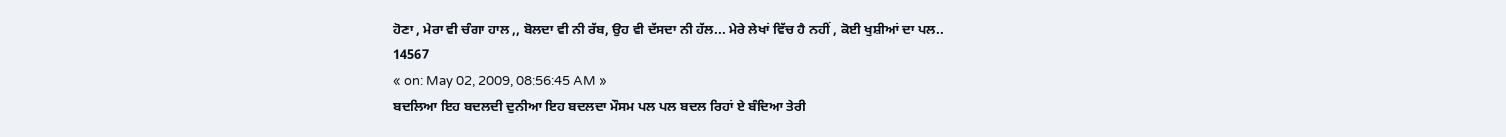ਹੋਣਾ , ਮੇਰਾ ਵੀ ਚੰਗਾ ਹਾਲ ,, ਬੋਲਦਾ ਵੀ ਨੀ ਰੱਬ, ਉਹ ਵੀ ਦੱਸਦਾ ਨੀ ਹੱਲ... ਮੇਰੇ ਲੇਖਾਂ ਵਿੱਚ ਹੈ ਨਹੀਂ , ਕੋਈ ਖੁਸ਼ੀਆਂ ਦਾ ਪਲ..
14567
« on: May 02, 2009, 08:56:45 AM »
ਬਦਲਿਆ ਇਹ ਬਦਲਦੀ ਦੁਨੀਆ ਇਹ ਬਦਲਦਾ ਮੌਸਮ ਪਲ ਪਲ ਬਦਲ ਰਿਹਾਂ ਏ ਬੰਦਿਆ ਤੇਰੀ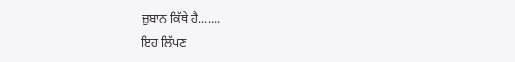ਜ਼ੁਬਾਨ ਕਿੱਥੇ ਹੈ.......
ਇਹ ਲਿੱਪਣ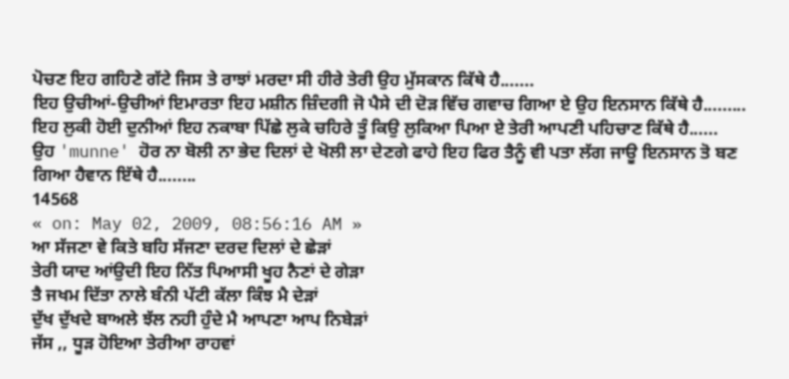ਪੋਚਣ ਇਹ ਗਹਿਣੇ ਗੱਟੇ ਜਿਸ ਤੇ ਰਾਝਾਂ ਮਰਦਾ ਸੀ ਹੀਰੇ ਤੇਰੀ ਉਹ ਮੁੱਸਕਾਨ ਕਿੱਥੇ ਹੈ.......
ਇਹ ਉਚੀਆਂ-ਉਚੀਆਂ ਇਮਾਰਤਾ ਇਹ ਮਸ਼ੀਨ ਜ਼ਿੰਦਗੀ ਜੋ ਪੈਸੇ ਦੀ ਦੋੜ ਵਿੱਚ ਗਵਾਚ ਗਿਆ ਏ ਉਹ ਇਨਸਾਨ ਕਿੱਥੇ ਹੈ.........
ਇਹ ਲੁਕੀ ਹੋਈ ਦੁਨੀਆਂ ਇਹ ਨਕਾਬਾ ਪਿੱਛੇ ਲੁਕੇ ਚਹਿਰੇ ਤੂੰ ਕਿਉ ਲੁਕਿਆ ਪਿਆ ਏ ਤੇਰੀ ਆਪਣੀ ਪਹਿਚਾਣ ਕਿੱਥੇ ਹੈ......
ਉਹ 'munne' ਹੋਰ ਨਾ ਬੋਲੀ ਨਾ ਭੇਦ ਦਿਲਾਂ ਦੇ ਖੋਲੀ ਲਾ ਦੇਣਗੇ ਫਾਹੇ ਇਹ ਫਿਰ ਤੈਨੂੰ ਵੀ ਪਤਾ ਲੱਗ ਜਾਊ ਇਨਸਾਨ ਤੋ ਬਣ ਗਿਆ ਹੈਵਾਨ ਇੱਥੇ ਹੈ........
14568
« on: May 02, 2009, 08:56:16 AM »
ਆ ਸੱਜਣਾ ਵੇ ਕਿਤੇ ਬਹਿ ਸੱਜਣਾ ਦਰਦ ਦਿਲਾਂ ਦੇ ਛੇੜਾਂ
ਤੇਰੀ ਯਾਦ ਆਂਉਦੀ ਇਹ ਨਿੱਤ ਪਿਆਸੀ ਖੂਹ ਨੈਣਾਂ ਦੇ ਗੇੜਾ
ਤੈ ਜਖਮ ਦਿੱਤਾ ਨਾਲੇ ਬੰਨੀ ਪੱਟੀ ਕੱਲਾ ਕਿੰਝ ਮੈ ਦੇੜਾਂ
ਦੁੱਖ ਦੁੱਖਦੇ ਬਾਅਲੇ ਝੱਲ ਨਹੀ ਹੁੰਦੇ ਮੈ ਆਪਣਾ ਆਪ ਨਿਬੇੜਾਂ
ਜੱਸ ,, ਧੂੜ ਹੋਇਆ ਤੇਰੀਆ ਰਾਹਵਾਂ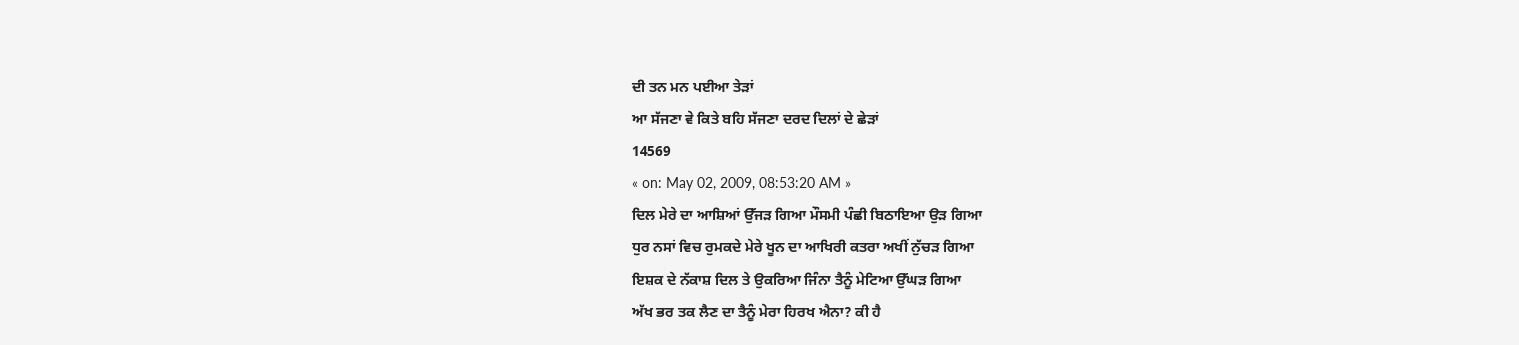ਦੀ ਤਨ ਮਨ ਪਈਆ ਤੇੜਾਂ
ਆ ਸੱਜਣਾ ਵੇ ਕਿਤੇ ਬਹਿ ਸੱਜਣਾ ਦਰਦ ਦਿਲਾਂ ਦੇ ਛੇੜਾਂ
14569
« on: May 02, 2009, 08:53:20 AM »
ਦਿਲ ਮੇਰੇ ਦਾ ਆਸ਼ਿਆਂ ਉੱਜੜ ਗਿਆ ਮੌਸਮੀ ਪੰਛੀ ਬਿਠਾਇਆ ਉੜ ਗਿਆ
ਧੁਰ ਨਸਾਂ ਵਿਚ ਰੁਮਕਦੇ ਮੇਰੇ ਖੂਨ ਦਾ ਆਖਿਰੀ ਕਤਰਾ ਅਖੀਂ ਨੁੱਚੜ ਗਿਆ
ਇਸ਼ਕ ਦੇ ਨੱਕਾਸ਼ ਦਿਲ ਤੇ ਉਕਰਿਆ ਜਿੰਨਾ ਤੈਨੂੰ ਮੇਟਿਆ ਉੱਘੜ ਗਿਆ
ਅੱਖ ਭਰ ਤਕ ਲੈਣ ਦਾ ਤੈਨੂੰ ਮੇਰਾ ਹਿਰਖ ਐਨਾ? ਕੀ ਹੈ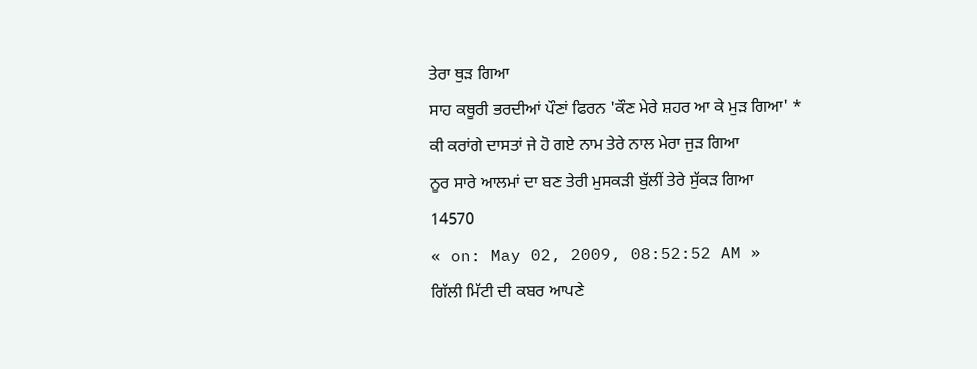ਤੇਰਾ ਥੁੜ ਗਿਆ
ਸਾਹ ਕਥੂਰੀ ਭਰਦੀਆਂ ਪੌਣਾਂ ਫਿਰਨ 'ਕੌਣ ਮੇਰੇ ਸ਼ਹਰ ਆ ਕੇ ਮੁੜ ਗਿਆ' *
ਕੀ ਕਰਾਂਗੇ ਦਾਸਤਾਂ ਜੇ ਹੋ ਗਏ ਨਾਮ ਤੇਰੇ ਨਾਲ ਮੇਰਾ ਜੁੜ ਗਿਆ
ਨੂਰ ਸਾਰੇ ਆਲਮਾਂ ਦਾ ਬਣ ਤੇਰੀ ਮੁਸਕੜੀ ਬੁੱਲੀਂ ਤੇਰੇ ਸੁੱਕੜ ਗਿਆ
14570
« on: May 02, 2009, 08:52:52 AM »
ਗਿੱਲੀ ਮਿੱਟੀ ਦੀ ਕਬਰ ਆਪਣੇ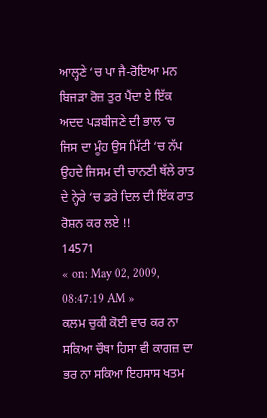ਆਲ੍ਹਣੇ ‘ਚ ਪਾ ਜੈ-ਰੋਇਆ ਮਨ ਬਿਜੜਾ ਰੋਜ਼ ਤੁਰ ਪੈਂਦਾ ਏ ਇੱਕ ਅਦਦ ਪੜਬੀਜਣੇ ਦੀ ਭਾਲ ‘ਚ ਜਿਸ ਦਾ ਮੂੰਹ ਉਸ ਮਿੱਟੀ ‘ਚ ਨੱਪ ਉਹਦੇ ਜਿਸਮ ਦੀ ਚਾਨਣੀ ਥੱਲੇ ਰਾਤ ਦੇ ਨ੍ਹੇਰੇ ‘ਚ ਡਰੇ ਦਿਲ ਦੀ ਇੱਕ ਰਾਤ ਰੋਸ਼ਨ ਕਰ ਲਏ !!
14571
« on: May 02, 2009, 08:47:19 AM »
ਕਲਮ ਚੁਕੀ ਕੋਈ ਵਾਰ ਕਰ ਨਾ ਸਕਿਆ ਚੌਥਾ ਹਿਸਾ ਵੀ ਕਾਗਜ਼ ਦਾ ਭਰ ਨਾ ਸਕਿਆ ਇਹਸਾਸ ਖਤਮ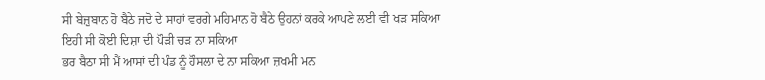ਸੀ ਬੇਜ਼ੁਬਾਨ ਹੋ ਬੈਠੇ ਜਦੋ ਦੇ ਸਾਹਾਂ ਵਰਗੇ ਮਹਿਮਾਨ ਹੋ ਬੈਠੇ ਉਹਨਾਂ ਕਰਕੇ ਆਪਣੇ ਲਈ ਵੀ ਖੜ ਸਕਿਆ ਇਹੀ ਸੀ ਕੋਈ ਦਿਸ਼ਾ ਦੀ ਪੌੜੀ ਚੜ ਨਾ ਸਕਿਆ
ਭਰ ਬੈਠਾ ਸੀ ਮੈਂ ਆਸਾਂ ਦੀ ਪੰਡ ਨੂੰ ਹੌਸਲਾ ਦੇ ਨਾ ਸਕਿਆ ਜ਼ਖਮੀ ਮਨ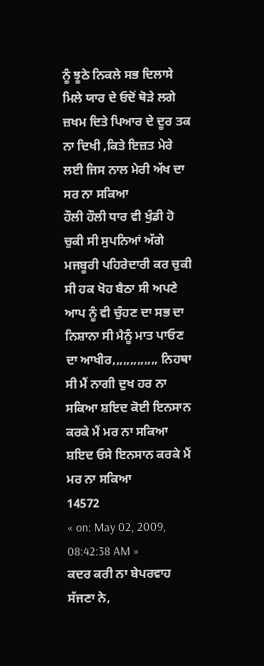ਨੂੰ ਝੂਠੇ ਨਿਕਲੇ ਸਭ ਦਿਲਾਸੇ ਮਿਲੇ ਯਾਰ ਦੇ ਓਦੋਂ ਥੋੜੇ ਲਗੇ ਜ਼ਖਮ ਦਿਤੇ ਪਿਆਰ ਦੇ ਦੂਰ ਤਕ ਨਾ ਦਿਖੀ ,ਕਿਤੇ ਇਜ਼ਤ ਮੇਰੇ ਲਈ ਜਿਸ ਨਾਲ ਮੇਰੀ ਅੱਖ ਦਾ ਸਰ ਨਾ ਸਕਿਆ
ਹੌਲੀ ਹੌਲੀ ਧਾਰ ਵੀ ਖੁੰਡੀ ਹੋ ਚੁਕੀ ਸੀ ਸੁਪਨਿਆਂ ਅੱਗੇ ਮਜਬੂਰੀ ਪਹਿਰੇਦਾਰੀ ਕਰ ਚੁਕੀ ਸੀ ਹਕ ਖੋਹ ਬੈਠਾ ਸੀ ਅਪਣੇ ਆਪ ਨੂੰ ਵੀ ਚੁੰਹਣ ਦਾ ਸਭ ਦਾ ਨਿਸ਼ਾਨਾ ਸੀ ਮੈਨੂੰ ਮਾਤ ਪਾਓਣ ਦਾ ਆਖੀਰ,,,,,,,,,,,,, ਨਿਹਥਾ ਸੀ ਮੈਂ ਨਾਗੀ ਦੁਖ ਹਰ ਨਾ ਸਕਿਆ ਸ਼ਇਦ ਕੋਈ ਇਨਸਾਨ ਕਰਕੇ ਮੈਂ ਮਰ ਨਾ ਸਕਿਆ ਸ਼ਇਦ ਓਸੇ ਇਨਸਾਨ ਕਰਕੇ ਮੈਂ ਮਰ ਨਾ ਸਕਿਆ
14572
« on: May 02, 2009, 08:42:38 AM »
ਕਦਰ ਕਰੀ ਨਾ ਬੇਪਰਵਾਹ ਸੱਜਣਾ ਨੇ,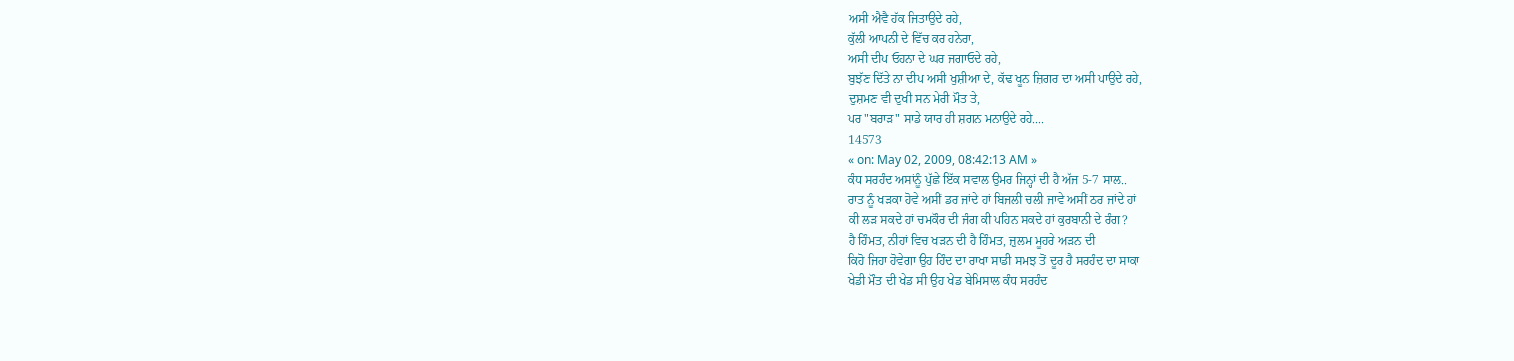ਅਸੀ ਐਵੈ ਹੱਕ ਜਿਤਾਉਦੇ ਰਹੇ,
ਕੁੱਲੀ ਆਪਨੀ ਦੇ ਵਿੱਚ ਕਰ ਹਨੇਰਾ,
ਅਸੀ ਦੀਪ ਓਹਨਾ ਦੇ ਘਰ ਜਗਾਓਦੇ ਰਹੇ,
ਬੁਝੱਣ ਦਿੱਤੇ ਨਾ ਦੀਪ ਅਸੀ ਖੁਸ਼ੀਆ ਦੇ, ਕੱਢ ਖੂਨ ਜ਼ਿਗਰ ਦਾ ਅਸੀ ਪਾਉਦੇ ਰਹੇ,
ਦੁਸ਼ਮਣ ਵੀ ਦੁਖੀ ਸਨ ਮੇਰੀ ਮੌਤ ਤੇ,
ਪਰ "ਬਰਾੜ" ਸਾਡੇ ਯਾਰ ਹੀ ਸ਼ਗਨ ਮਨਾਉਦੇ ਰਹੇ....
14573
« on: May 02, 2009, 08:42:13 AM »
ਕੰਧ ਸਰਹੰਦ ਅਸਾਂਨੂੰ ਪੁੱਛੇ ਇੱਕ ਸਵਾਲ ਉਮਰ ਜਿਨ੍ਹਾਂ ਦੀ ਹੈ ਅੱਜ 5-7 ਸਾਲ..
ਰਾਤ ਨੂੰ ਖੜਕਾ ਹੋਵੇ ਅਸੀਂ ਡਰ ਜਾਂਦੇ ਹਾਂ ਬਿਜਲੀ ਚਲੀ ਜਾਵੇ ਅਸੀਂ ਠਰ ਜਾਂਦੇ ਹਾਂ
ਕੀ ਲੜ ਸਕਦੇ ਹਾਂ ਚਮਕੌਰ ਦੀ ਜੰਗ ਕੀ ਪਹਿਨ ਸਕਦੇ ਹਾਂ ਕੁਰਬਾਨੀ ਦੇ ਰੰਗ?
ਹੈ ਹਿੰਮਤ, ਨੀਹਾਂ ਵਿਚ ਖੜਨ ਦੀ ਹੈ ਹਿੰਮਤ, ਜ਼ੁਲਮ ਮੂਹਰੇ ਅੜਨ ਦੀ
ਕਿਹੋ ਜਿਹਾ ਹੋਵੇਗਾ ਉਹ ਹਿੰਦ ਦਾ ਰਾਖਾ ਸਾਡੀ ਸਮਝ ਤੋਂ ਦੂਰ ਹੈ ਸਰਹੰਦ ਦਾ ਸਾਕਾ
ਖੇਡੀ ਮੌਤ ਦੀ ਖੇਡ ਸੀ ਉਹ ਖੇਡ ਬੇਮਿਸਾਲ ਕੰਧ ਸਰਹੰਦ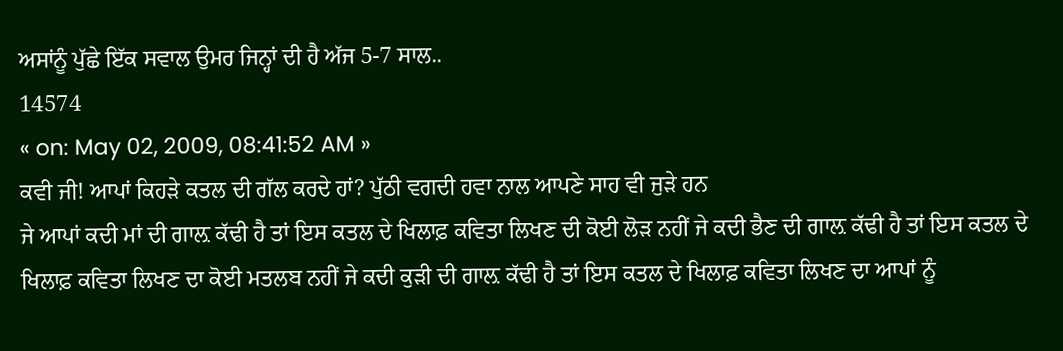ਅਸਾਂਨੂੰ ਪੁੱਛੇ ਇੱਕ ਸਵਾਲ ਉਮਰ ਜਿਨ੍ਹਾਂ ਦੀ ਹੈ ਅੱਜ 5-7 ਸਾਲ..
14574
« on: May 02, 2009, 08:41:52 AM »
ਕਵੀ ਜੀ! ਆਪਾਂ ਕਿਹੜੇ ਕਤਲ ਦੀ ਗੱਲ ਕਰਦੇ ਹਾਂ? ਪੁੱਠੀ ਵਗਦੀ ਹਵਾ ਨਾਲ ਆਪਣੇ ਸਾਹ ਵੀ ਜੁੜੇ ਹਨ
ਜੇ ਆਪਾਂ ਕਦੀ ਮਾਂ ਦੀ ਗਾਲ਼ ਕੱਢੀ ਹੈ ਤਾਂ ਇਸ ਕਤਲ ਦੇ ਖਿਲਾਫ਼ ਕਵਿਤਾ ਲਿਖਣ ਦੀ ਕੋਈ ਲੋੜ ਨਹੀਂ ਜੇ ਕਦੀ ਭੈਣ ਦੀ ਗਾਲ਼ ਕੱਢੀ ਹੈ ਤਾਂ ਇਸ ਕਤਲ ਦੇ ਖਿਲਾਫ਼ ਕਵਿਤਾ ਲਿਖਣ ਦਾ ਕੋਈ ਮਤਲਬ ਨਹੀਂ ਜੇ ਕਦੀ ਕੁੜੀ ਦੀ ਗਾਲ਼ ਕੱਢੀ ਹੈ ਤਾਂ ਇਸ ਕਤਲ ਦੇ ਖਿਲਾਫ਼ ਕਵਿਤਾ ਲਿਖਣ ਦਾ ਆਪਾਂ ਨੂੰ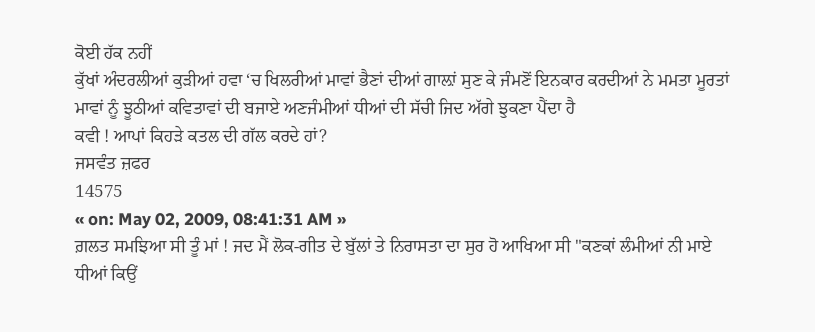ਕੋਈ ਹੱਕ ਨਹੀਂ
ਕੁੱਖਾਂ ਅੰਦਰਲੀਆਂ ਕੁੜੀਆਂ ਹਵਾ ‘ਚ ਖਿਲਰੀਆਂ ਮਾਵਾਂ ਭੈਣਾਂ ਦੀਆਂ ਗਾਲ਼ਾਂ ਸੁਣ ਕੇ ਜੰਮਣੋਂ ਇਨਕਾਰ ਕਰਦੀਆਂ ਨੇ ਮਮਤਾ ਮੂਰਤਾਂ ਮਾਵਾਂ ਨੂੰ ਝੂਠੀਆਂ ਕਵਿਤਾਵਾਂ ਦੀ ਬਜਾਏ ਅਣਜੰਮੀਆਂ ਧੀਆਂ ਦੀ ਸੱਚੀ ਜਿਦ ਅੱਗੇ ਝੁਕਣਾ ਪੈਂਦਾ ਹੈ
ਕਵੀ ! ਆਪਾਂ ਕਿਹੜੇ ਕਤਲ ਦੀ ਗੱਲ ਕਰਦੇ ਹਾਂ?
ਜਸਵੰਤ ਜ਼ਫਰ
14575
« on: May 02, 2009, 08:41:31 AM »
ਗ਼ਲਤ ਸਮਝਿਆ ਸੀ ਤੂੰ ਮਾਂ ! ਜਦ ਮੈਂ ਲੋਕ-ਗੀਤ ਦੇ ਬੁੱਲਾਂ ਤੇ ਨਿਰਾਸਤਾ ਦਾ ਸੁਰ ਹੋ ਆਖਿਆ ਸੀ "ਕਣਕਾਂ ਲੰਮੀਆਂ ਨੀ ਮਾਏ ਧੀਆਂ ਕਿਉਂ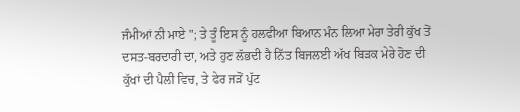ਜੰਮੀਆਂ ਨੀ ਮਾਏ "; ਤੇ ਤੂੰ ਇਸ ਨੂੰ ਹਲਫੀਆ ਬਿਆਨ ਮੰਨ ਲਿਆ ਮੇਰਾ ਤੇਰੀ ਕੁੱਖ ਤੋਂ ਦਸਤ-ਬਰਦਾਰੀ ਦਾ, ਅਤੇ ਹੁਣ ਲੱਭਦੀ ਹੈ ਨਿੱਤ ਬਿਜਲਈ ਅੱਖ ਬਿੜਕ ਮੇਰੇ ਹੋਣ ਦੀ ਕੁੱਖਾਂ ਦੀ ਪੈਲੀ ਵਿਚ, ਤੇ ਫੇਰ ਜੜੋਂ ਪੁੱਟ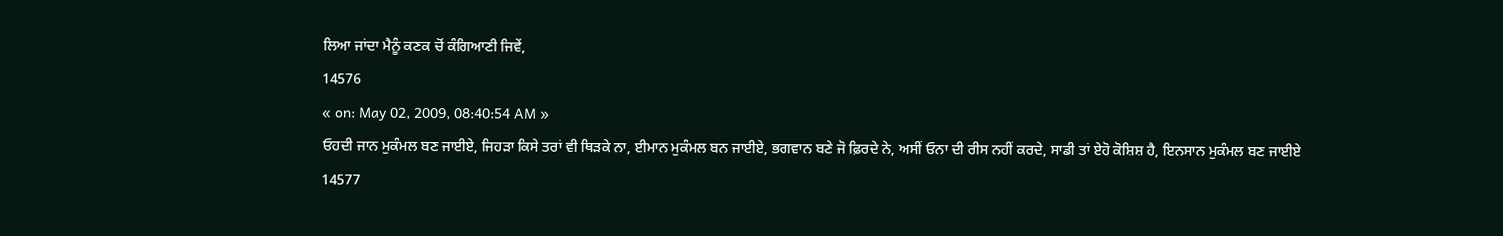ਲਿਆ ਜਾਂਦਾ ਮੈਨੂੰ ਕਣਕ ਚੋਂ ਕੰਗਿਆਣੀ ਜਿਵੇਂ,
14576
« on: May 02, 2009, 08:40:54 AM »
ਓਹਦੀ ਜਾਨ ਮੁਕੰਮਲ ਬਣ ਜਾਈਏ, ਜਿਹੜਾ ਕਿਸੇ ਤਰਾਂ ਵੀ ਥਿੜਕੇ ਨਾ, ਈਮਾਨ ਮੁਕੰਮਲ ਬਨ ਜਾਈਏ, ਭਗਵਾਨ ਬਣੇ ਜੋ ਫ਼ਿਰਦੇ ਨੇ, ਅਸੀਂ ਓਨਾ ਦੀ ਰੀਸ ਨਹੀਂ ਕਰਦੇ, ਸਾਡੀ ਤਾਂ ਏਹੋ ਕੋਸ਼ਿਸ਼ ਹੈ, ਇਨਸਾਨ ਮੁਕੰਮਲ ਬਣ ਜਾਈਏ
14577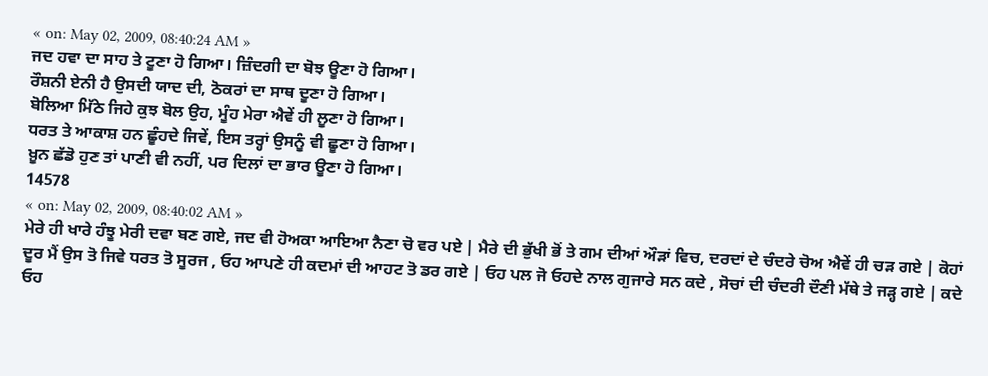« on: May 02, 2009, 08:40:24 AM »
ਜਦ ਹਵਾ ਦਾ ਸਾਹ ਤੇ ਟੂਣਾ ਹੋ ਗਿਆ। ਜ਼ਿੰਦਗੀ ਦਾ ਬੋਝ ਊਣਾ ਹੋ ਗਿਆ।
ਰੌਸ਼ਨੀ ਏਨੀ ਹੈ ਉਸਦੀ ਯਾਦ ਦੀ, ਠੋਕਰਾਂ ਦਾ ਸਾਥ ਦੂਣਾ ਹੋ ਗਿਆ।
ਬੋਲਿਆ ਮਿੱਠੇ ਜਿਹੇ ਕੁਝ ਬੋਲ ਉਹ, ਮੂੰਹ ਮੇਰਾ ਐਵੇਂ ਹੀ ਲੂਣਾ ਹੋ ਗਿਆ।
ਧਰਤ ਤੇ ਆਕਾਸ਼ ਹਨ ਛੂੰਹਦੇ ਜਿਵੇਂ, ਇਸ ਤਰ੍ਹਾਂ ਉਸਨੂੰ ਵੀ ਛੂਣਾ ਹੋ ਗਿਆ।
ਖ਼ੂਨ ਛੱਡੋ ਹੁਣ ਤਾਂ ਪਾਣੀ ਵੀ ਨਹੀਂ, ਪਰ ਦਿਲਾਂ ਦਾ ਭਾਰ ਊਣਾ ਹੋ ਗਿਆ।
14578
« on: May 02, 2009, 08:40:02 AM »
ਮੇਰੇ ਹੀ ਖਾਰੇ ਹੰਝੂ ਮੇਰੀ ਦਵਾ ਬਣ ਗਏ, ਜਦ ਵੀ ਹੋਅਕਾ ਆਇਆ ਨੈਣਾ ਚੋ ਵਰ ਪਏ | ਮੈਰੇ ਦੀ ਭੁੱਖੀ ਭੋਂ ਤੇ ਗਮ ਦੀਆਂ ਔੜਾਂ ਵਿਚ, ਦਰਦਾਂ ਦੇ ਚੰਦਰੇ ਚੋਅ ਐਵੇਂ ਹੀ ਚੜ ਗਏ | ਕੋਹਾਂ ਦੂਰ ਮੈਂ ਉਸ ਤੋ ਜਿਵੇ ਧਰਤ ਤੋ ਸੂਰਜ , ਓਹ ਆਪਣੇ ਹੀ ਕਦਮਾਂ ਦੀ ਆਹਟ ਤੋ ਡਰ ਗਏ | ਓਹ ਪਲ ਜੋ ਓਹਦੇ ਨਾਲ ਗੁਜਾਰੇ ਸਨ ਕਦੇ , ਸੋਚਾਂ ਦੀ ਚੰਦਰੀ ਦੌਣੀ ਮੱਥੇ ਤੇ ਜੜ੍ਹ ਗਏ | ਕਦੇ ਓਹ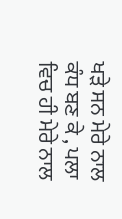ਖੜੇ ਸਨ ਮੇਰੇ ਨਾਲ ਕੰਧ ਬਣ ਕੇ , ਪਲਾ ਵਿਚ ਹੀ ਮੇਰੇ ਨਾਲ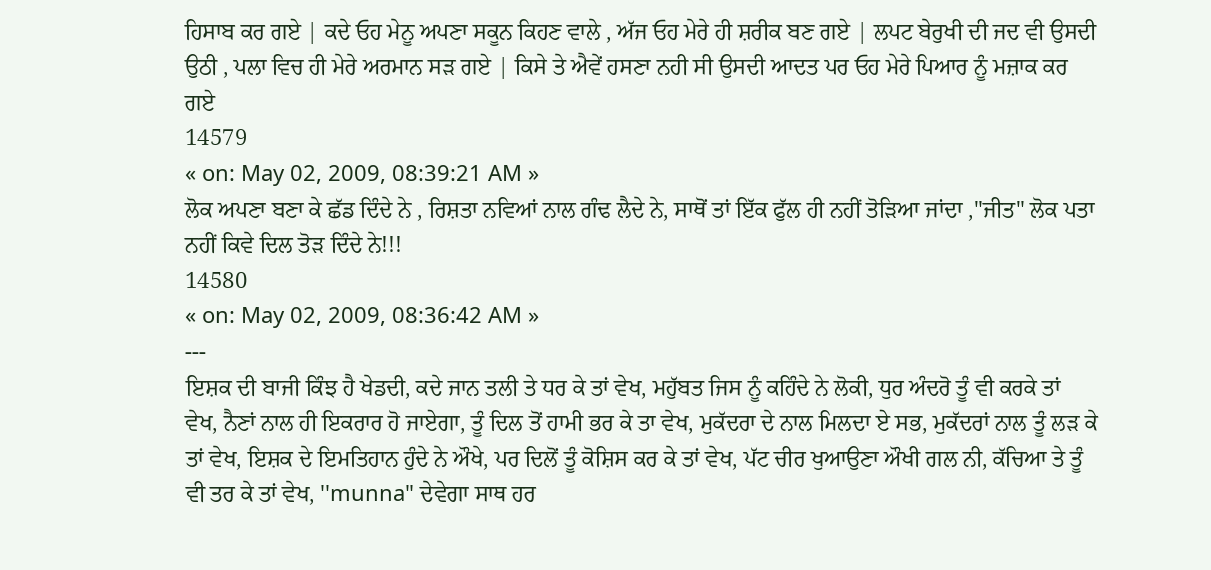ਹਿਸਾਬ ਕਰ ਗਏ | ਕਦੇ ਓਹ ਮੇਨੂ ਅਪਣਾ ਸਕੂਨ ਕਿਹਣ ਵਾਲੇ , ਅੱਜ ਓਹ ਮੇਰੇ ਹੀ ਸ਼ਰੀਕ ਬਣ ਗਏ | ਲਪਟ ਬੇਰੁਖੀ ਦੀ ਜਦ ਵੀ ਉਸਦੀ ਉਠੀ , ਪਲਾ ਵਿਚ ਹੀ ਮੇਰੇ ਅਰਮਾਨ ਸੜ ਗਏ | ਕਿਸੇ ਤੇ ਐਵੇਂ ਹਸਣਾ ਨਹੀ ਸੀ ਉਸਦੀ ਆਦਤ ਪਰ ਓਹ ਮੇਰੇ ਪਿਆਰ ਨੂੰ ਮਜ਼ਾਕ ਕਰ ਗਏ
14579
« on: May 02, 2009, 08:39:21 AM »
ਲੋਕ ਅਪਣਾ ਬਣਾ ਕੇ ਛੱਡ ਦਿੰਦੇ ਨੇ , ਰਿਸ਼ਤਾ ਨਵਿਆਂ ਨਾਲ ਗੰਢ ਲੈਦੇ ਨੇ, ਸਾਥੋਂ ਤਾਂ ਇੱਕ ਫੁੱਲ ਹੀ ਨਹੀਂ ਤੋੜਿਆ ਜਾਂਦਾ ,"ਜੀਤ" ਲੋਕ ਪਤਾ ਨਹੀਂ ਕਿਵੇ ਦਿਲ ਤੋੜ ਦਿੰਦੇ ਨੇ!!!
14580
« on: May 02, 2009, 08:36:42 AM »
---
ਇਸ਼ਕ ਦੀ ਬਾਜੀ ਕਿੰਝ ਹੈ ਖੇਡਦੀ, ਕਦੇ ਜਾਨ ਤਲੀ ਤੇ ਧਰ ਕੇ ਤਾਂ ਵੇਖ, ਮਹੁੱਬਤ ਜਿਸ ਨੂੰ ਕਹਿੰਦੇ ਨੇ ਲੋਕੀ, ਧੁਰ ਅੰਦਰੋ ਤੂੰ ਵੀ ਕਰਕੇ ਤਾਂ ਵੇਖ, ਨੈਣਾਂ ਨਾਲ ਹੀ ਇਕਰਾਰ ਹੋ ਜਾਏਗਾ, ਤੂੰ ਦਿਲ ਤੋਂ ਹਾਮੀ ਭਰ ਕੇ ਤਾ ਵੇਖ, ਮੁਕੱਦਰਾ ਦੇ ਨਾਲ ਮਿਲਦਾ ਏ ਸਭ, ਮੁਕੱਦਰਾਂ ਨਾਲ ਤੂੰ ਲੜ ਕੇ ਤਾਂ ਵੇਖ, ਇਸ਼ਕ ਦੇ ਇਮਤਿਹਾਨ ਹੁੰਦੇ ਨੇ ਔਖੇ, ਪਰ ਦਿਲੋਂ ਤੂੰ ਕੋਸ਼ਿਸ ਕਰ ਕੇ ਤਾਂ ਵੇਖ, ਪੱਟ ਚੀਰ ਖੁਆਉਣਾ ਔਖੀ ਗਲ ਨੀ, ਕੱਚਿਆ ਤੇ ਤੂੰ ਵੀ ਤਰ ਕੇ ਤਾਂ ਵੇਖ, ''munna" ਦੇਵੇਗਾ ਸਾਥ ਹਰ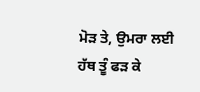ਮੋੜ ਤੇ, ਉਮਰਾ ਲਈ ਹੱਥ ਤੂੰ ਫੜ ਕੇ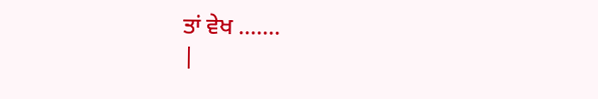ਤਾਂ ਵੇਖ .......
|